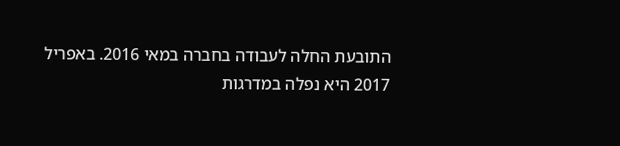התובעת החלה לעבודה בחברה במאי 2016. באפריל 2017 היא נפלה במדרגות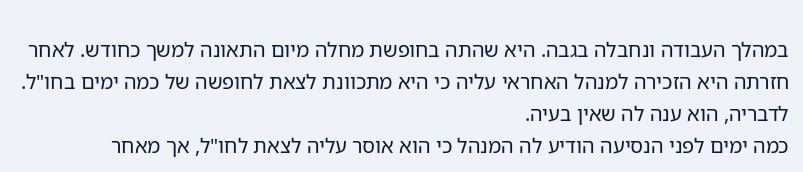במהלך העבודה ונחבלה בגבה. היא שהתה בחופשת מחלה מיום התאונה למשך כחודש. לאחר חזרתה היא הזכירה למנהל האחראי עליה כי היא מתכוונת לצאת לחופשה של כמה ימים בחו"ל. לדבריה, הוא ענה לה שאין בעיה.
כמה ימים לפני הנסיעה הודיע לה המנהל כי הוא אוסר עליה לצאת לחו"ל, אך מאחר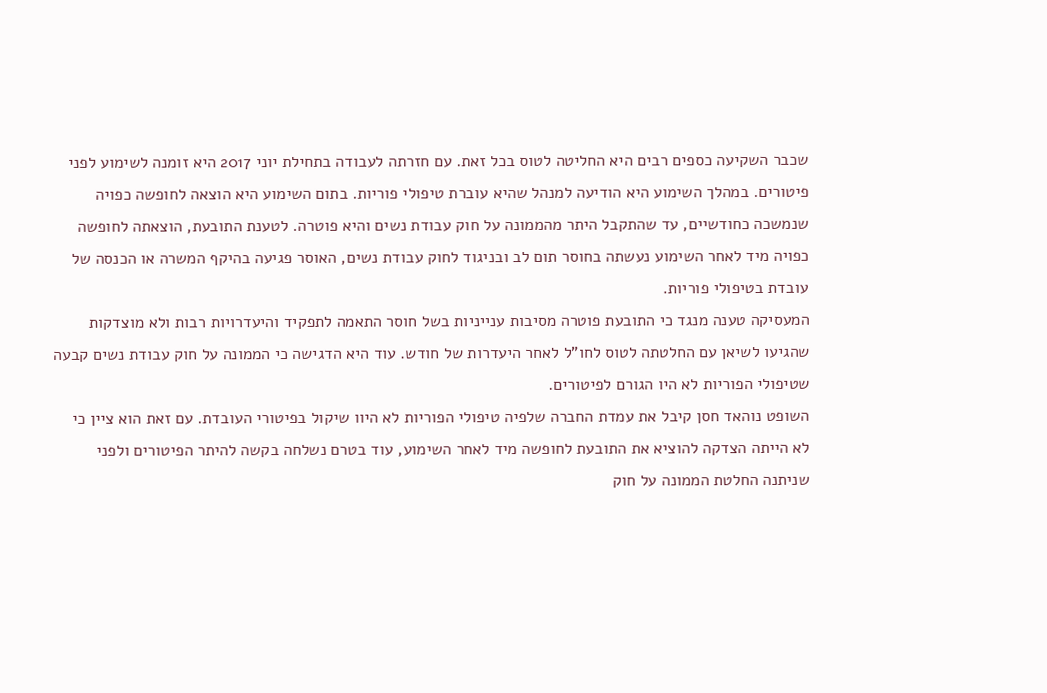שכבר השקיעה כספים רבים היא החליטה לטוס בכל זאת. עם חזרתה לעבודה בתחילת יוני 2017 היא זומנה לשימוע לפני פיטורים. במהלך השימוע היא הודיעה למנהל שהיא עוברת טיפולי פוריות. בתום השימוע היא הוצאה לחופשה כפויה שנמשכה כחודשיים, עד שהתקבל היתר מהממונה על חוק עבודת נשים והיא פוטרה. לטענת התובעת, הוצאתה לחופשה כפויה מיד לאחר השימוע נעשתה בחוסר תום לב ובניגוד לחוק עבודת נשים, האוסר פגיעה בהיקף המשרה או הכנסה של עובדת בטיפולי פוריות.
המעסיקה טענה מנגד כי התובעת פוטרה מסיבות ענייניות בשל חוסר התאמה לתפקיד והיעדרויות רבות ולא מוצדקות שהגיעו לשיאן עם החלטתה לטוס לחו"ל לאחר היעדרות של חודש. עוד היא הדגישה כי הממונה על חוק עבודת נשים קבעה שטיפולי הפוריות לא היו הגורם לפיטורים.
השופט נוהאד חסן קיבל את עמדת החברה שלפיה טיפולי הפוריות לא היוו שיקול בפיטורי העובדת. עם זאת הוא ציין כי לא הייתה הצדקה להוציא את התובעת לחופשה מיד לאחר השימוע, עוד בטרם נשלחה בקשה להיתר הפיטורים ולפני שניתנה החלטת הממונה על חוק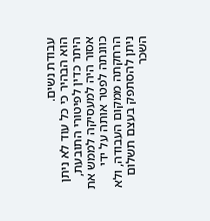עבודת נשים.
הוא הבהיר כי כל עוד לא ניתן היתר כדין לפיטורי התובעת, אסור היה למעסיקה לממש את כוונתה לפטר אותה על ידי הרחקתה ממקום העבודה, ולא ניתן להסתפק בעצם תשלום השכר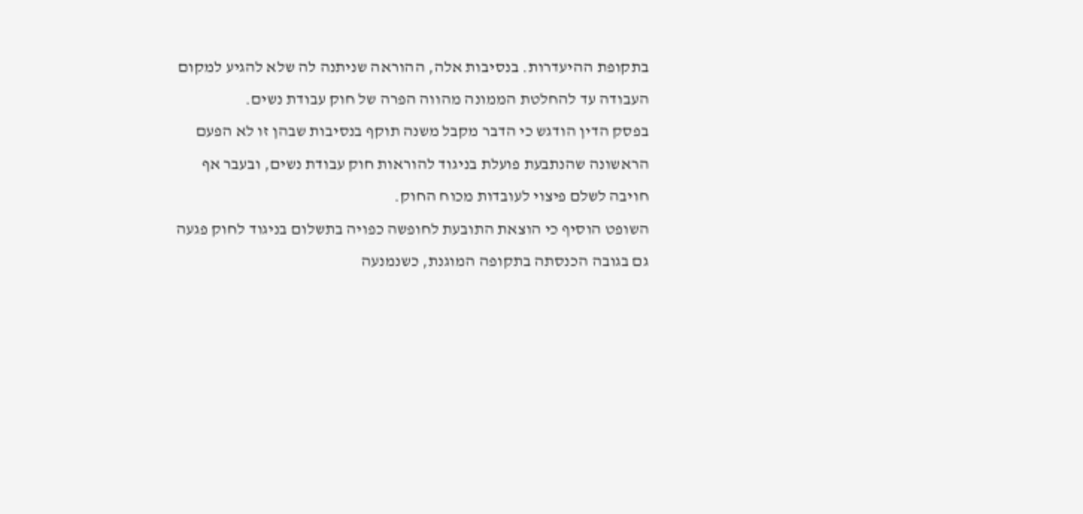בתקופת ההיעדרות. בנסיבות אלה, ההוראה שניתנה לה שלא להגיע למקום העבודה עד להחלטת הממונה מהווה הפרה של חוק עבודת נשים.
בפסק הדין הודגש כי הדבר מקבל משנה תוקף בנסיבות שבהן זו לא הפעם הראשונה שהנתבעת פועלת בניגוד להוראות חוק עבודת נשים, ובעבר אף חויבה לשלם פיצוי לעובדות מכוח החוק.
השופט הוסיף כי הוצאת התובעת לחופשה כפויה בתשלום בניגוד לחוק פגעה גם בגובה הכנסתה בתקופה המוגנת, כשנמנעה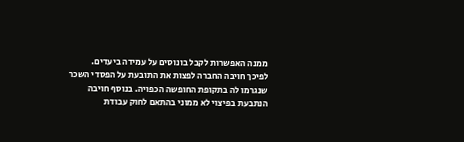ממנה האפשרות לקבל בונוסים על עמידה ביעדים.
לפיכך חויבה החברה לפצות את התובעת על הפסדי השכר שנגרמו לה בתקופת החופשה הכפויה. בנוסף חויבה הנתבעת בפיצוי לא ממוני בהתאם לחוק עבודת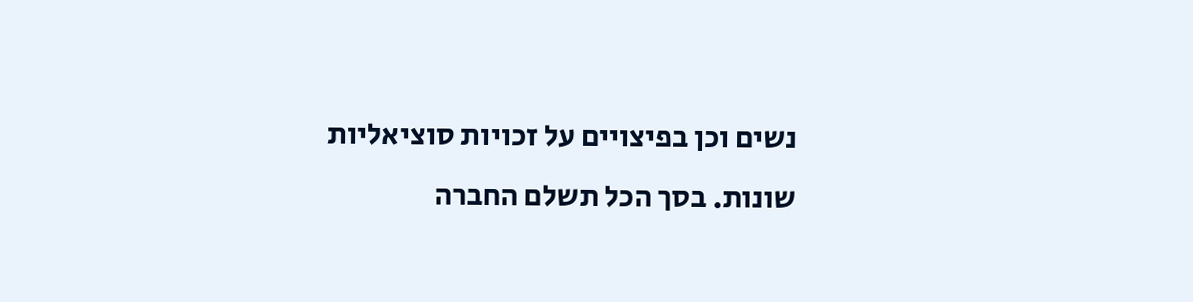נשים וכן בפיצויים על זכויות סוציאליות שונות. בסך הכל תשלם החברה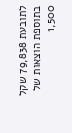לתובעת 79,838 שקל בתוספת הוצאות של 1,500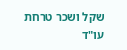שקל ושכר טרחת עו"ד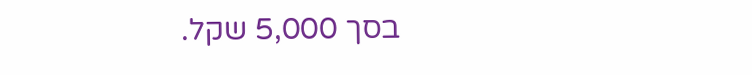בסך 5,000 שקל.